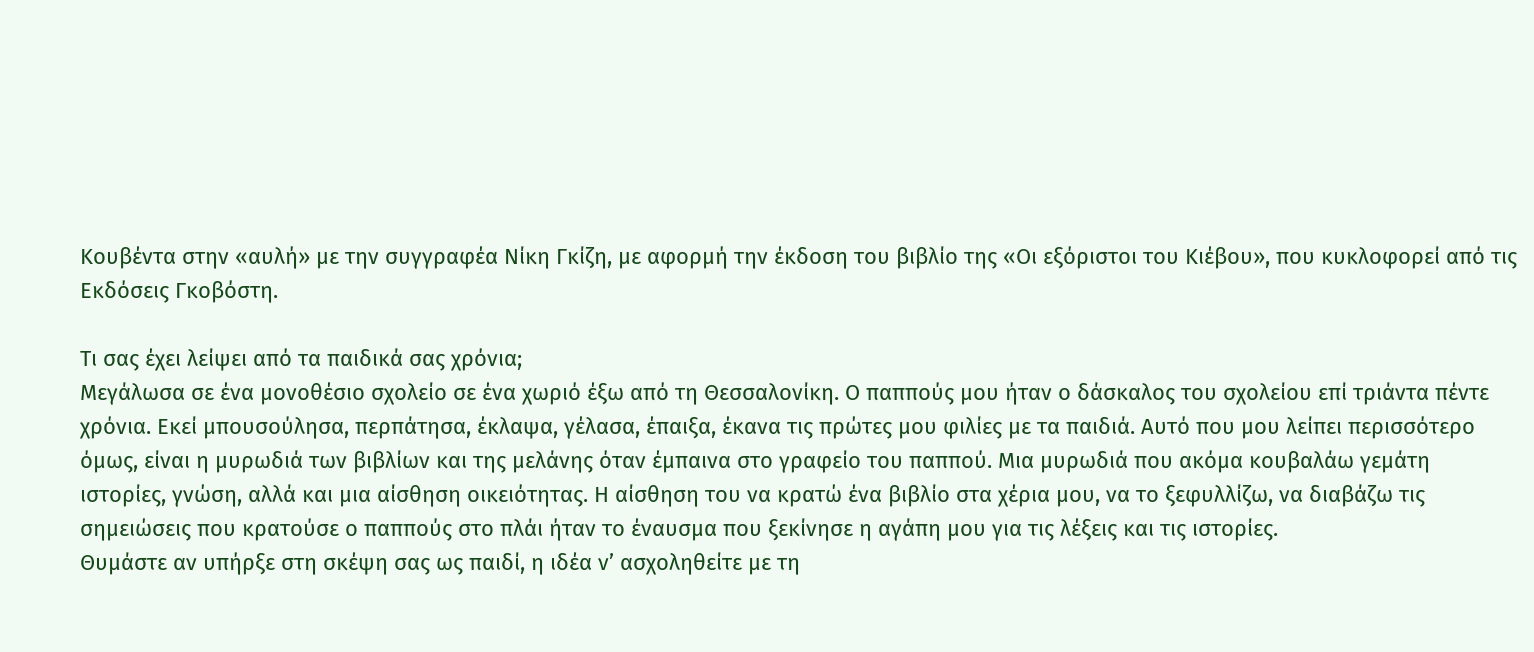Κουβέντα στην «αυλή» με την συγγραφέα Νίκη Γκίζη, με αφορμή την έκδοση του βιβλίο της «Οι εξόριστοι του Κιέβου», που κυκλοφορεί από τις Εκδόσεις Γκοβόστη.

Τι σας έχει λείψει από τα παιδικά σας χρόνια;
Μεγάλωσα σε ένα μονοθέσιο σχολείο σε ένα χωριό έξω από τη Θεσσαλονίκη. Ο παππούς μου ήταν ο δάσκαλος του σχολείου επί τριάντα πέντε χρόνια. Εκεί μπουσούλησα, περπάτησα, έκλαψα, γέλασα, έπαιξα, έκανα τις πρώτες μου φιλίες με τα παιδιά. Αυτό που μου λείπει περισσότερο όμως, είναι η μυρωδιά των βιβλίων και της μελάνης όταν έμπαινα στο γραφείο του παππού. Μια μυρωδιά που ακόμα κουβαλάω γεμάτη ιστορίες, γνώση, αλλά και μια αίσθηση οικειότητας. Η αίσθηση του να κρατώ ένα βιβλίο στα χέρια μου, να το ξεφυλλίζω, να διαβάζω τις σημειώσεις που κρατούσε ο παππούς στο πλάι ήταν το έναυσμα που ξεκίνησε η αγάπη μου για τις λέξεις και τις ιστορίες.
Θυμάστε αν υπήρξε στη σκέψη σας ως παιδί, η ιδέα ν’ ασχοληθείτε με τη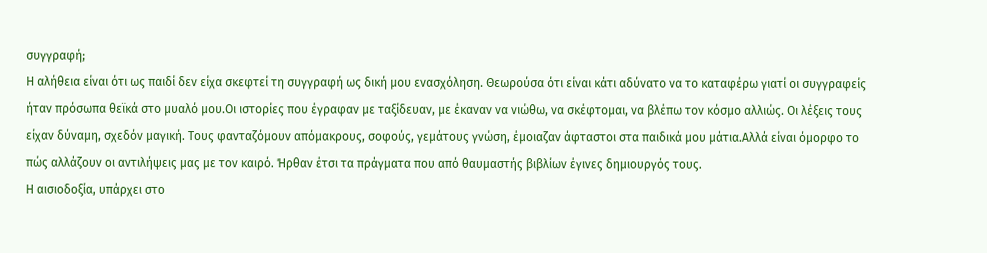συγγραφή;
Η αλήθεια είναι ότι ως παιδί δεν είχα σκεφτεί τη συγγραφή ως δική μου ενασχόληση. Θεωρούσα ότι είναι κάτι αδύνατο να το καταφέρω γιατί οι συγγραφείς ήταν πρόσωπα θεϊκά στο μυαλό μου.Οι ιστορίες που έγραφαν με ταξίδευαν, με έκαναν να νιώθω, να σκέφτομαι, να βλέπω τον κόσμο αλλιώς. Οι λέξεις τους είχαν δύναμη, σχεδόν μαγική. Τους φανταζόμουν απόμακρους, σοφούς, γεμάτους γνώση, έμοιαζαν άφταστοι στα παιδικά μου μάτια.Αλλά είναι όμορφο το πώς αλλάζουν οι αντιλήψεις μας με τον καιρό. Ήρθαν έτσι τα πράγματα που από θαυμαστής βιβλίων έγινες δημιουργός τους.
Η αισιοδοξία, υπάρχει στο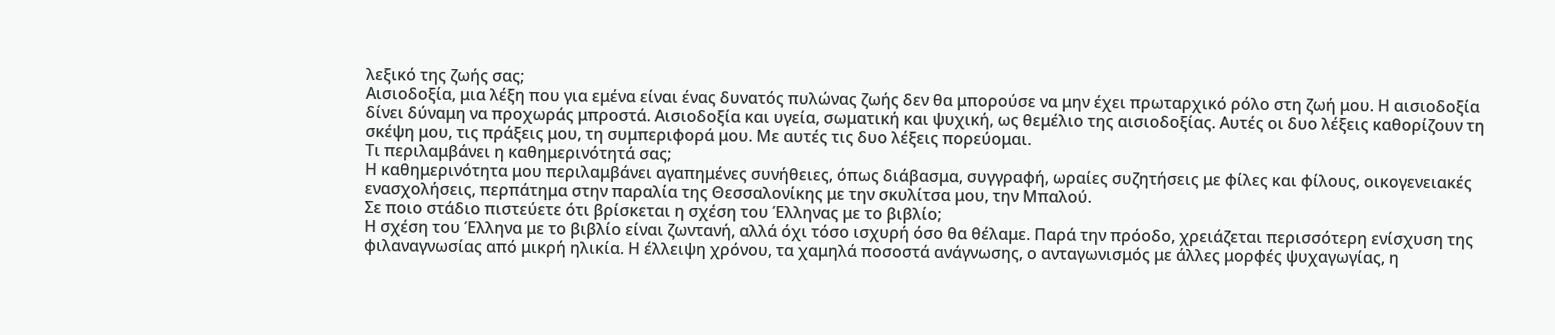λεξικό της ζωής σας;
Αισιοδοξία, μια λέξη που για εμένα είναι ένας δυνατός πυλώνας ζωής δεν θα μπορούσε να μην έχει πρωταρχικό ρόλο στη ζωή μου. Η αισιοδοξία δίνει δύναμη να προχωράς μπροστά. Αισιοδοξία και υγεία, σωματική και ψυχική, ως θεμέλιο της αισιοδοξίας. Αυτές οι δυο λέξεις καθορίζουν τη σκέψη μου, τις πράξεις μου, τη συμπεριφορά μου. Με αυτές τις δυο λέξεις πορεύομαι.
Τι περιλαμβάνει η καθημερινότητά σας;
Η καθημερινότητα μου περιλαμβάνει αγαπημένες συνήθειες, όπως διάβασμα, συγγραφή, ωραίες συζητήσεις με φίλες και φίλους, οικογενειακές ενασχολήσεις, περπάτημα στην παραλία της Θεσσαλονίκης με την σκυλίτσα μου, την Μπαλού.
Σε ποιο στάδιο πιστεύετε ότι βρίσκεται η σχέση του Έλληνας με το βιβλίο;
Η σχέση του Έλληνα με το βιβλίο είναι ζωντανή, αλλά όχι τόσο ισχυρή όσο θα θέλαμε. Παρά την πρόοδο, χρειάζεται περισσότερη ενίσχυση της φιλαναγνωσίας από μικρή ηλικία. Η έλλειψη χρόνου, τα χαμηλά ποσοστά ανάγνωσης, ο ανταγωνισμός με άλλες μορφές ψυχαγωγίας, η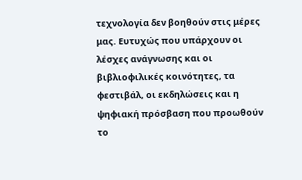τεχνολογία δεν βοηθούν στις μέρες μας. Ευτυχώς που υπάρχουν οι λέσχες ανάγνωσης και οι βιβλιοφιλικές κοινότητες, τα φεστιβάλ, οι εκδηλώσεις και η ψηφιακή πρόσβαση που προωθούν το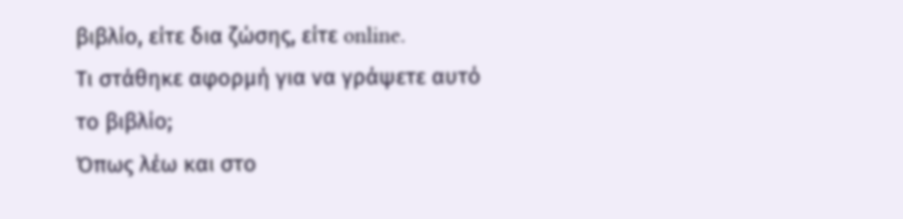βιβλίο, είτε δια ζώσης, είτε online.
Τι στάθηκε αφορμή για να γράψετε αυτό το βιβλίο;
Όπως λέω και στο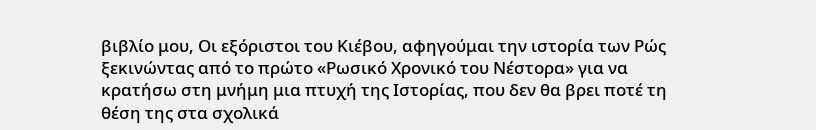βιβλίο μου, Οι εξόριστοι του Κιέβου, αφηγούμαι την ιστορία των Ρώς ξεκινώντας από το πρώτο «Ρωσικό Χρονικό του Νέστορα» για να κρατήσω στη μνήμη μια πτυχή της Ιστορίας, που δεν θα βρει ποτέ τη θέση της στα σχολικά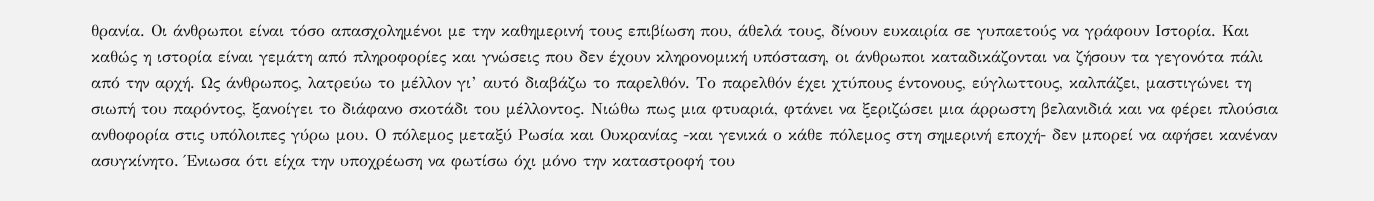θρανία. Οι άνθρωποι είναι τόσο απασχολημένοι με την καθημερινή τους επιβίωση που, άθελά τους, δίνουν ευκαιρία σε γυπαετούς να γράφουν Ιστορία. Και καθώς η ιστορία είναι γεμάτη από πληροφορίες και γνώσεις που δεν έχουν κληρονομική υπόσταση, οι άνθρωποι καταδικάζονται να ζήσουν τα γεγονότα πάλι από την αρχή. Ως άνθρωπος, λατρεύω το μέλλον γι’ αυτό διαβάζω το παρελθόν. Το παρελθόν έχει χτύπους έντονους, εύγλωττους, καλπάζει, μαστιγώνει τη σιωπή του παρόντος, ξανοίγει το διάφανο σκοτάδι του μέλλοντος. Νιώθω πως μια φτυαριά, φτάνει να ξεριζώσει μια άρρωστη βελανιδιά και να φέρει πλούσια ανθοφορία στις υπόλοιπες γύρω μου. Ο πόλεμος μεταξύ Ρωσία και Ουκρανίας -και γενικά ο κάθε πόλεμος στη σημερινή εποχή- δεν μπορεί να αφήσει κανέναν ασυγκίνητο. Ένιωσα ότι είχα την υποχρέωση να φωτίσω όχι μόνο την καταστροφή του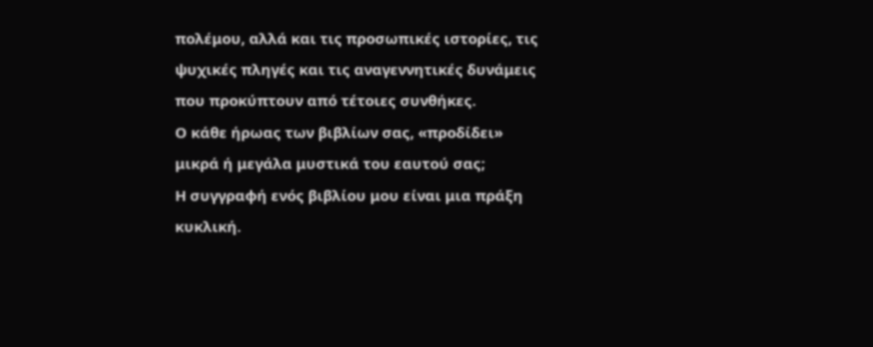πολέμου, αλλά και τις προσωπικές ιστορίες, τις ψυχικές πληγές και τις αναγεννητικές δυνάμεις που προκύπτουν από τέτοιες συνθήκες.
Ο κάθε ήρωας των βιβλίων σας, «προδίδει» μικρά ή μεγάλα μυστικά του εαυτού σας;
Η συγγραφή ενός βιβλίου μου είναι μια πράξη κυκλική.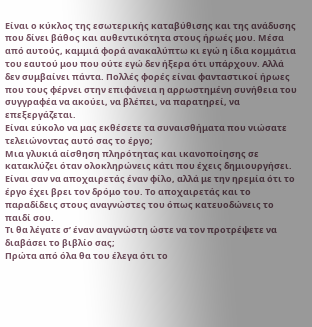Είναι ο κύκλος της εσωτερικής καταβύθισης και της ανάδυσης που δίνει βάθος και αυθεντικότητα στους ήρωές μου. Μέσα από αυτούς, καμμιά φορά ανακαλύπτω κι εγώ η ίδια κομμάτια του εαυτού μου που ούτε εγώ δεν ήξερα ότι υπάρχουν. Αλλά δεν συμβαίνει πάντα. Πολλές φορές είναι φανταστικοί ήρωες που τους φέρνει στην επιφάνεια η αρρωστημένη συνήθεια του συγγραφέα να ακούει, να βλέπει, να παρατηρεί, να επεξεργάζεται.
Είναι εύκολο να μας εκθέσετε τα συναισθήματα που νιώσατε τελειώνοντας αυτό σας το έργο;
Μια γλυκιά αίσθηση πληρότητας και ικανοποίησης σε κατακλύζει όταν ολοκληρώνεις κάτι που έχεις δημιουργήσει. Είναι σαν να αποχαιρετάς έναν φίλο, αλλά με την ηρεμία ότι το έργο έχει βρει τον δρόμο του. Το αποχαιρετάς και το παραδίδεις στους αναγνώστες του όπως κατευοδώνεις το παιδί σου.
Τι θα λέγατε σ’ έναν αναγνώστη ώστε να τον προτρέψετε να διαβάσει το βιβλίο σας;
Πρώτα από όλα θα του έλεγα ότι το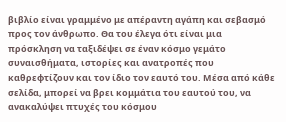βιβλίο είναι γραμμένο με απέραντη αγάπη και σεβασμό προς τον άνθρωπο. Θα του έλεγα ότι είναι μια πρόσκληση να ταξιδέψει σε έναν κόσμο γεμάτο συναισθήματα, ιστορίες και ανατροπές που καθρεφτίζουν και τον ίδιο τον εαυτό του. Μέσα από κάθε σελίδα, μπορεί να βρει κομμάτια του εαυτού του, να ανακαλύψει πτυχές του κόσμου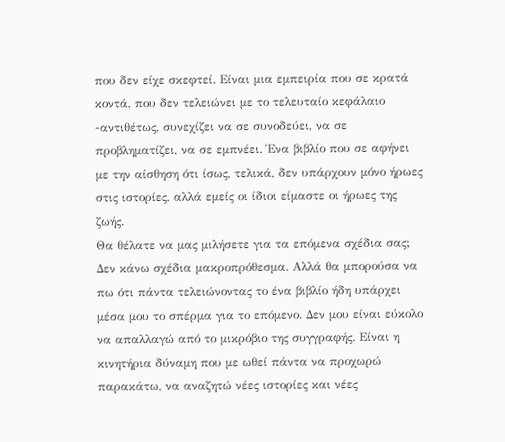που δεν είχε σκεφτεί. Είναι μια εμπειρία που σε κρατά κοντά, που δεν τελειώνει με το τελευταίο κεφάλαιο -αντιθέτως, συνεχίζει να σε συνοδεύει, να σε προβληματίζει, να σε εμπνέει. Ένα βιβλίο που σε αφήνει με την αίσθηση ότι ίσως, τελικά, δεν υπάρχουν μόνο ήρωες στις ιστορίες, αλλά εμείς οι ίδιοι είμαστε οι ήρωες της ζωής.
Θα θέλατε να μας μιλήσετε για τα επόμενα σχέδια σας;
Δεν κάνω σχέδια μακροπρόθεσμα. Αλλά θα μπορούσα να πω ότι πάντα τελειώνοντας το ένα βιβλίο ήδη υπάρχει μέσα μου το σπέρμα για το επόμενο. Δεν μου είναι εύκολο να απαλλαγώ από το μικρόβιο της συγγραφής. Είναι η κινητήρια δύναμη που με ωθεί πάντα να προχωρώ παρακάτω, να αναζητώ νέες ιστορίες και νέες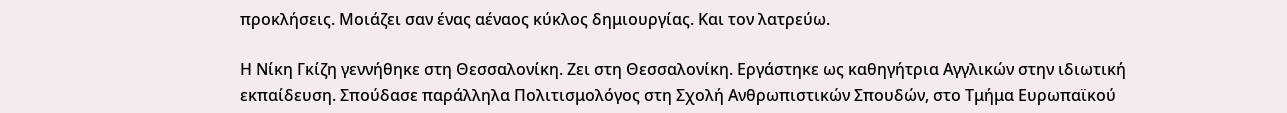προκλήσεις. Μοιάζει σαν ένας αέναος κύκλος δημιουργίας. Και τον λατρεύω.

Η Νίκη Γκίζη γεννήθηκε στη Θεσσαλονίκη. Ζει στη Θεσσαλονίκη. Εργάστηκε ως καθηγήτρια Αγγλικών στην ιδιωτική εκπαίδευση. Σπούδασε παράλληλα Πολιτισμολόγος στη Σχολή Ανθρωπιστικών Σπουδών, στο Τμήμα Ευρωπαϊκού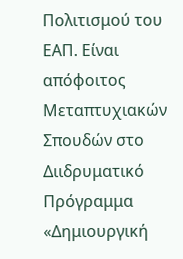Πολιτισμού του ΕΑΠ. Είναι απόφοιτος Μεταπτυχιακών Σπουδών στο Διιδρυματικό Πρόγραμμα «Δημιουργική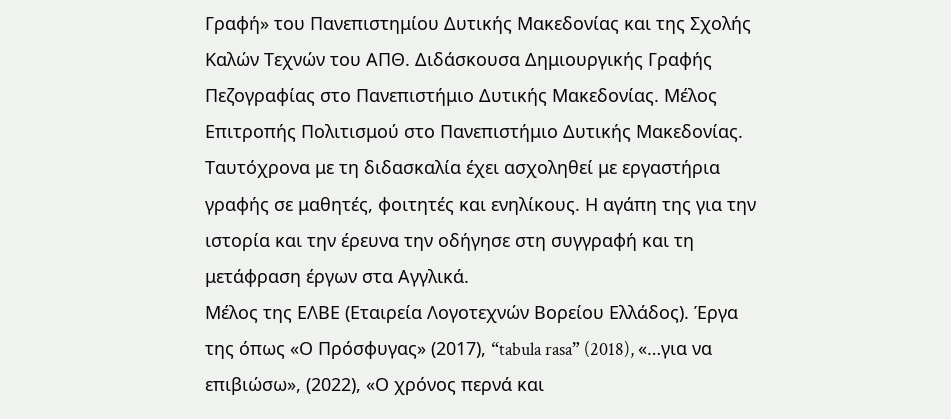Γραφή» του Πανεπιστημίου Δυτικής Μακεδονίας και της Σχολής Καλών Τεχνών του ΑΠΘ. Διδάσκουσα Δημιουργικής Γραφής Πεζογραφίας στο Πανεπιστήμιο Δυτικής Μακεδονίας. Μέλος Επιτροπής Πολιτισμού στο Πανεπιστήμιο Δυτικής Μακεδονίας. Ταυτόχρονα με τη διδασκαλία έχει ασχοληθεί με εργαστήρια γραφής σε μαθητές, φοιτητές και ενηλίκους. Η αγάπη της για την ιστορία και την έρευνα την οδήγησε στη συγγραφή και τη μετάφραση έργων στα Αγγλικά.
Μέλος της ΕΛΒΕ (Εταιρεία Λογοτεχνών Βορείου Ελλάδος). Έργα της όπως «Ο Πρόσφυγας» (2017), “tabula rasa” (2018), «…για να επιβιώσω», (2022), «Ο χρόνος περνά και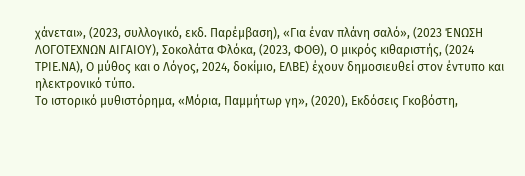χάνεται», (2023, συλλογικό, εκδ. Παρέμβαση), «Για έναν πλάνη σαλό», (2023 ΈΝΩΣΗ ΛΟΓΟΤΕΧΝΩΝ ΑΙΓΑΙΟΥ), Σοκολάτα Φλόκα, (2023, ΦΟΘ), Ο μικρός κιθαριστής, (2024 ΤΡΙΕ.ΝΑ), Ο μύθος και ο Λόγος, 2024, δοκίμιο, ΕΛΒΕ) έχουν δημοσιευθεί στον έντυπο και ηλεκτρονικό τύπο.
Το ιστορικό μυθιστόρημα, «Μόρια, Παμμήτωρ γη», (2020), Εκδόσεις Γκοβόστη,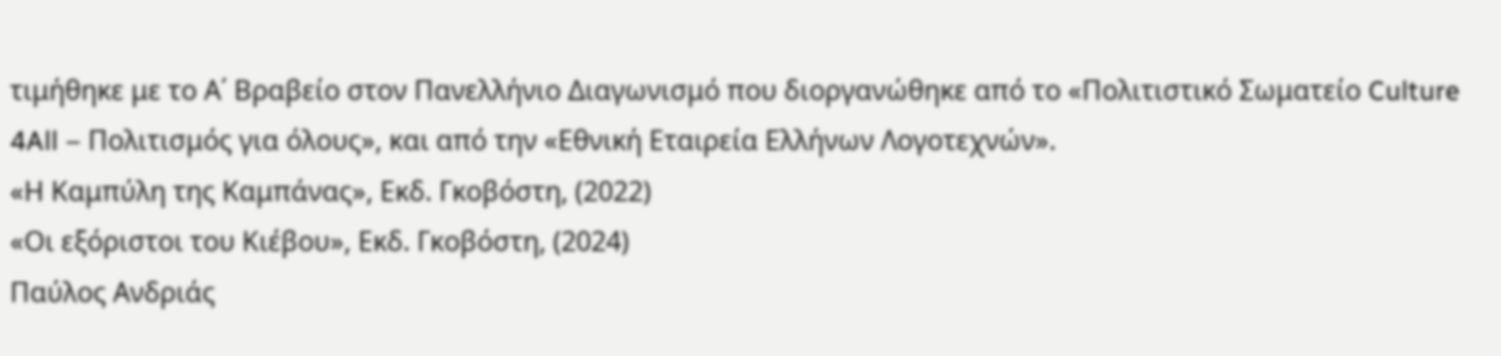τιμήθηκε με το Α΄ Βραβείο στον Πανελλήνιο Διαγωνισμό που διοργανώθηκε από το «Πολιτιστικό Σωματείο Culture 4All – Πολιτισμός για όλους», και από την «Εθνική Εταιρεία Ελλήνων Λογοτεχνών».
«Η Καμπύλη της Καμπάνας», Εκδ. Γκοβόστη, (2022)
«Οι εξόριστοι του Κιέβου», Εκδ. Γκοβόστη, (2024)
Παύλος Ανδριάς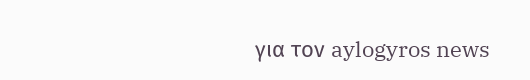για τον aylogyros news